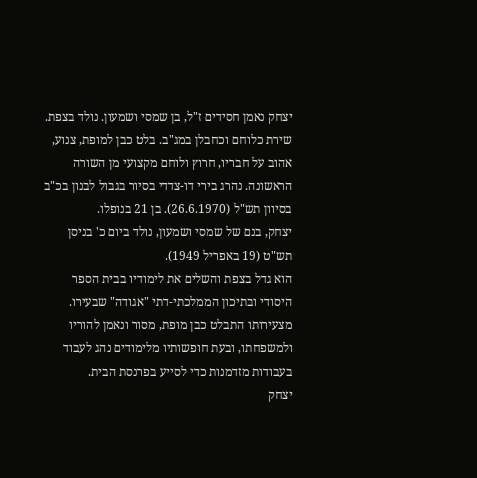יצחק נאמן חסידים ז"ל, בן שמסי ושמעון. נולד בצפת. שירת כלוחם וכחבלן במג"ב. בלט כבן למופת, צנוע, אהוב על חבריו, חרוץ ולוחם מקצועי מן השורה הראשונה. נהרג בירי דו-צדדי בסיור בגבול לבנון בכ"ב בסיוון תש"ל (26.6.1970). בן 21 בנופלו.
יצחק, בנם של שמסי ושמעון, נולד ביום כ' בניסן תש"ט (19 באפריל 1949).
הוא גדל בצפת והשלים את לימודיו בבית הספר היסודי ובתיכון הממלכתי-דתי "אגודה" שבעירו. מצעירותו התבלט כבן מופת, מסור ונאמן להוריו ולמשפחתו, ובעת חופשותיו מלימודים נהג לעבוד בעבודות מזדמנות כדי לסייע בפרנסת הבית.
יצחק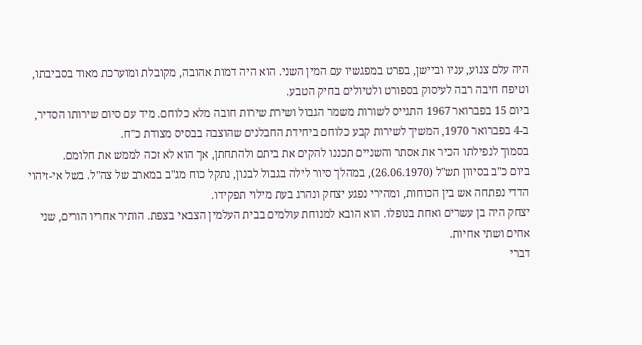היה עלם צנוע, עניו וביישן, בפרט במפגשיו עם המין השני. הוא היה דמות אהובה, מקובלת ומוערכת מאוד בסביבתו, וטיפח חיבה רבה לעיסוק בספורט ולטיולים בחיק הטבע.
ביום 15 בפברואר 1967 התגייס לשורות משמר הגבול ושירת שירות חובה מלא כלוחם. מיד עם סיום שירותו הסדיר, ב-4 בפברואר 1970, המשיך לשירות קבע כלוחם ביחידת החבלנים שהוצבה בבסיס מצודת כ"ח.
בסמוך לנפילתו הכיר את אסתר והשניים תכננו להקים את ביתם ולהתחתן, אך הוא לא זכה לממש את חלומם.
ביום כ"ב בסיוון תש"ל (26.06.1970), במהלך סיור לילה בגבול לבנון, נתקל כוח מג"ב במארב של צה"ל. בשל אי-זיהוי הדדי נפתחה אש בין הכוחות, ומהירי נפגע יצחק ונהרג בעת מילוי תפקידו.
יצחק היה בן עשרים ואחת בנופלו. הוא הובא למנוחת עולמים בבית העלמין הצבאי בצפת. הותיר אחריו הורים, שני אחים ושתי אחיות.
דברי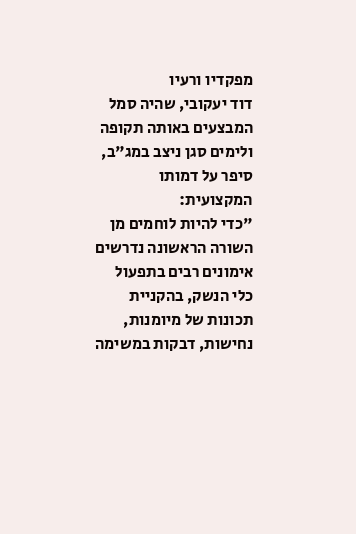מפקדיו ורעיו
דוד יעקובי, שהיה סמל המבצעים באותה תקופה ולימים סגן ניצב במג"ב, סיפר על דמותו המקצועית:
"כדי להיות לוחמים מן השורה הראשונה נדרשים אימונים רבים בתפעול כלי הנשק, בהקניית תכונות של מיומנות, נחישות, דבקות במשימה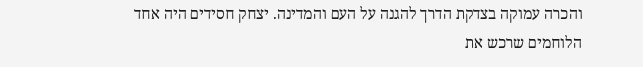והכרה עמוקה בצדקת הדרך להגנה על העם והמדינה. יצחק חסידים היה אחד הלוחמים שרכש את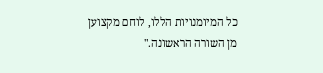כל המיומנויות הללו, לוחם מקצוען מן השורה הראשונה."